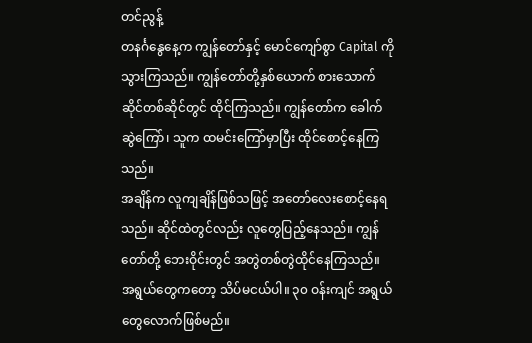တင်ညွန့်
တနင်္ဂနွေနေ့က ကျွန်တော်နှင့် မောင်ကျော်စွာ Capital ကို သွားကြသည်။ ကျွန်တော်တို့နှစ်ယောက် စားသောက်ဆိုင်တစ်ဆိုင်တွင် ထိုင်ကြသည်။ ကျွန်တော်က ခေါက်ဆွဲကြော်၊ သူက ထမင်းကြော်မှာပြီး ထိုင်စောင့်နေကြသည်။
အချိန်က လူကျချိန်ဖြစ်သဖြင့် အတော်လေးစောင့်နေရသည်။ ဆိုင်ထဲတွင်လည်း လူတွေပြည့်နေသည်။ ကျွန်တော်တို့ ဘေးဝိုင်းတွင် အတွဲတစ်တွဲထိုင်နေကြသည်။ အရွယ်တွေကတော့ သိပ်မငယ်ပါ။ ၃၀ ဝန်းကျင် အရွယ်တွေလောက်ဖြစ်မည်။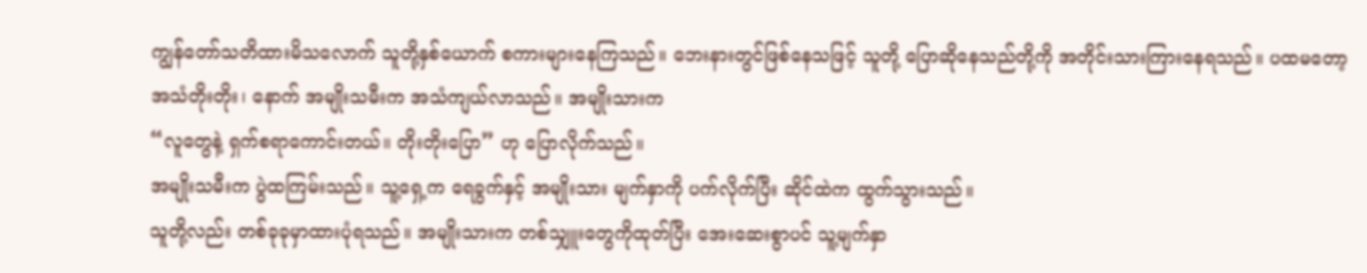ကျွန်တော်သတိထားမိသလောက် သူတို့နှစ်ယောက် စကားများနေကြသည်။ ဘေးနားတွင်ဖြစ်နေသဖြင့် သူတို့ ပြောဆိုနေသည်တို့ကို အတိုင်းသားကြားနေရသည်။ ပထမတော့ အသံတိုးတိုး၊ နောက် အမျိုးသမီးက အသံကျယ်လာသည်။ အမျိုးသားက
“လူတွေနဲ့ ရှက်စရာကောင်းတယ်။ တိုးတိုးပြော” ဟု ပြောလိုက်သည်။
အမျိုးသမီးက ပွဲထကြမ်းသည်။ သူ့ရှေ့က ရေခွက်နှင့် အမျိုးသား မျက်နှာကို ပက်လိုက်ပြီး ဆိုင်ထဲက ထွက်သွားသည်။
သူတို့လည်း တစ်ခုခုမှာထားပုံရသည်။ အမျိုးသားက တစ်သျှူးတွေကိုထုတ်ပြီး အေးဆေးစွာပင် သူ့မျက်နှာ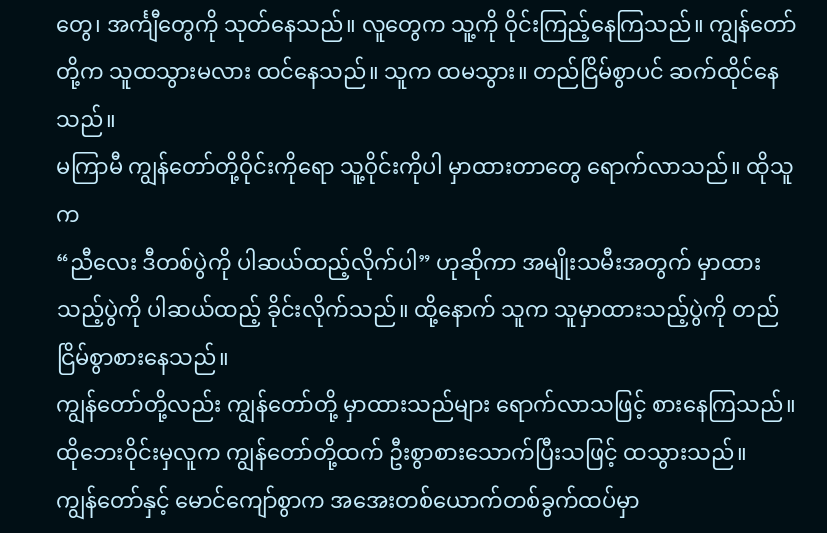တွေ၊ အင်္ကျီတွေကို သုတ်နေသည်။ လူတွေက သူ့ကို ဝိုင်းကြည့်နေကြသည်။ ကျွန်တော်တို့က သူထသွားမလား ထင်နေသည်။ သူက ထမသွား။ တည်ငြိမ်စွာပင် ဆက်ထိုင်နေသည်။
မကြာမီ ကျွန်တော်တို့ဝိုင်းကိုရော သူ့ဝိုင်းကိုပါ မှာထားတာတွေ ရောက်လာသည်။ ထိုသူက
“ညီလေး ဒီတစ်ပွဲကို ပါဆယ်ထည့်လိုက်ပါ” ဟုဆိုကာ အမျိုးသမီးအတွက် မှာထားသည့်ပွဲကို ပါဆယ်ထည့် ခိုင်းလိုက်သည်။ ထို့နောက် သူက သူမှာထားသည့်ပွဲကို တည်ငြိမ်စွာစားနေသည်။
ကျွန်တော်တို့လည်း ကျွန်တော်တို့ မှာထားသည်များ ရောက်လာသဖြင့် စားနေကြသည်။ ထိုဘေးဝိုင်းမှလူက ကျွန်တော်တို့ထက် ဦးစွာစားသောက်ပြီးသဖြင့် ထသွားသည်။
ကျွန်တော်နှင့် မောင်ကျော်စွာက အအေးတစ်ယောက်တစ်ခွက်ထပ်မှာ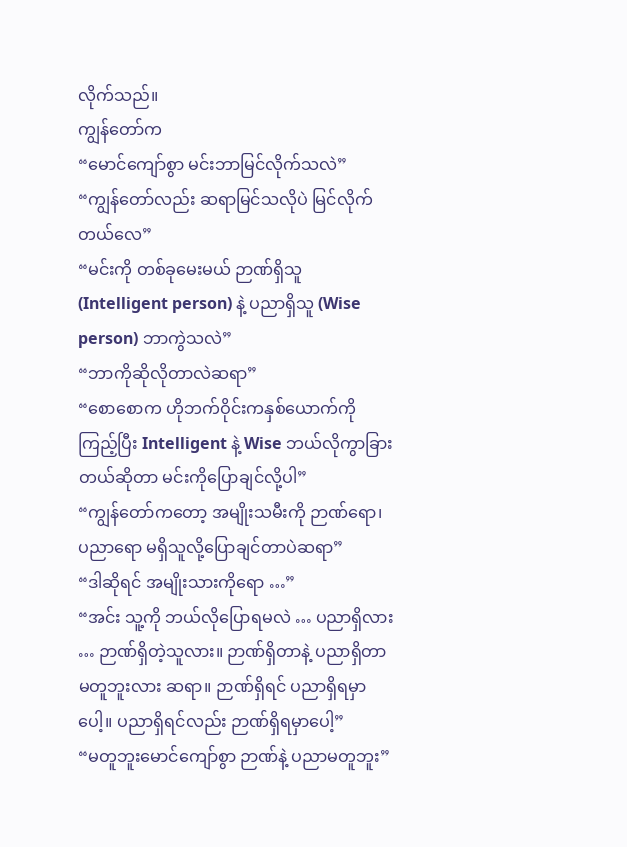လိုက်သည်။
ကျွန်တော်က
“မောင်ကျော်စွာ မင်းဘာမြင်လိုက်သလဲ”
“ကျွန်တော်လည်း ဆရာမြင်သလိုပဲ မြင်လိုက်တယ်လေ”
“မင်းကို တစ်ခုမေးမယ် ဉာဏ်ရှိသူ (Intelligent person) နဲ့ ပညာရှိသူ (Wise person) ဘာကွဲသလဲ”
“ဘာကိုဆိုလိုတာလဲဆရာ”
“စောစောက ဟိုဘက်ဝိုင်းကနှစ်ယောက်ကိုကြည့်ပြီး Intelligent နဲ့ Wise ဘယ်လိုကွာခြားတယ်ဆိုတာ မင်းကိုပြောချင်လို့ပါ”
“ကျွန်တော်ကတော့ အမျိုးသမီးကို ဉာဏ်ရော၊ ပညာရော မရှိသူလို့ပြောချင်တာပဲဆရာ”
“ဒါဆိုရင် အမျိုးသားကိုရော …”
“အင်း သူ့ကို ဘယ်လိုပြောရမလဲ … ပညာရှိလား … ဉာဏ်ရှိတဲ့သူလား။ ဉာဏ်ရှိတာနဲ့ ပညာရှိတာ မတူဘူးလား ဆရာ။ ဉာဏ်ရှိရင် ပညာရှိရမှာပေါ့။ ပညာရှိရင်လည်း ဉာဏ်ရှိရမှာပေါ့”
“မတူဘူးမောင်ကျော်စွာ ဉာဏ်နဲ့ ပညာမတူဘူး”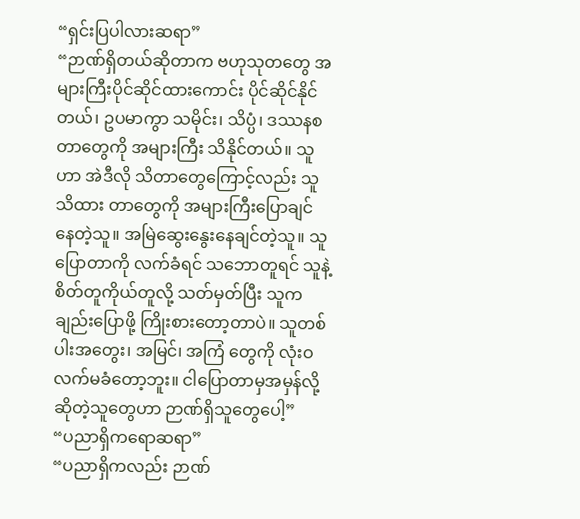“ရှင်းပြပါလားဆရာ”
“ဉာဏ်ရှိတယ်ဆိုတာက ဗဟုသုတတွေ အများကြီးပိုင်ဆိုင်ထားကောင်း ပိုင်ဆိုင်နိုင်တယ်၊ ဥပမာကွာ သမိုင်း၊ သိပ္ပံ၊ ဒဿနစတာတွေကို အများကြီး သိနိုင်တယ်။ သူဟာ အဲဒီလို သိတာတွေကြောင့်လည်း သူသိထား တာတွေကို အများကြီးပြောချင်နေတဲ့သူ။ အမြဲဆွေးနွေးနေချင်တဲ့သူ။ သူပြောတာကို လက်ခံရင် သဘောတူရင် သူနဲ့ စိတ်တူကိုယ်တူလို့ သတ်မှတ်ပြီး သူကချည်းပြောဖို့ ကြိုးစားတော့တာပဲ။ သူတစ်ပါးအတွေး၊ အမြင်၊ အကြံ တွေကို လုံးဝလက်မခံတော့ဘူး။ ငါပြောတာမှအမှန်လို့ဆိုတဲ့သူတွေဟာ ဉာဏ်ရှိသူတွေပေါ့”
“ပညာရှိကရောဆရာ”
“ပညာရှိကလည်း ဉာဏ်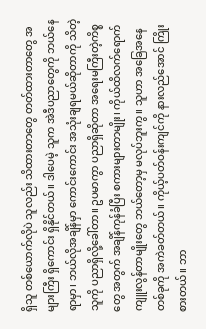ရှိသူ တစ်ယောက်လိုပဲ သူလည်း သိထားတာတွေ တတ်ထားတာတွေ အများကြီး ရှိကောင်း ရှိနိုင်တယ်။ ဒါပေမဲ့ သူက အဲဒီပညာတွေကို ဘယ်နေရာမှာ၊ ဘယ်လိုအချိန်မှာ ကောင်းကောင်း အသုံးချရမယ်ဆိုတာကို သိတဲ့သူကို ပညာရှိလို့ခေါ်တာ။ ဥပမာကွာ ပညာရှိဆိုတာ အရေးမကြီးတဲ့ကိစ္စတွေ အတွက် အချိန်ကုန်ခံပြီး စကားများတာမျိုး၊ ကိုယ်ထိလက်ရောက် ကျူးလွန်တာမျိုးတွေ ဘယ်တော့မှ မလုပ်ဘူးကွ။ သူဟာ အခြေအနေတစ်ခုကို အကဲခတ်တယ်။ ကိုယ့်ပတ်ဝန်းကျင်ကို နားလည်အောင် ကြိုးစားတယ်။ ဘာ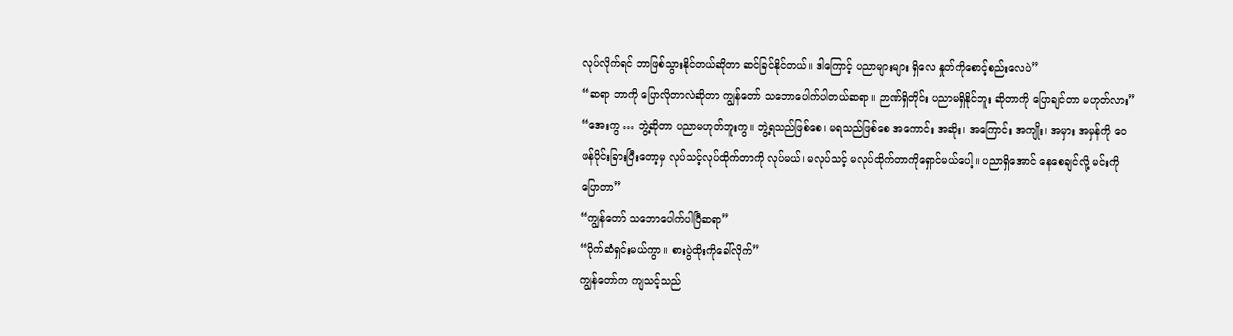လုပ်လိုက်ရင် ဘာဖြစ်သွားနိုင်တယ်ဆိုတာ ဆင်ခြင်နိုင်တယ်။ ဒါကြောင့် ပညာများများ ရှိလေ နှုတ်ကိုစောင့်စည်းလေပဲ”
“ဆရာ ဘာကို ပြောလိုတာလဲဆိုတာ ကျွန်တော် သဘောပေါက်ပါတယ်ဆရာ။ ဉာဏ်ရှိတိုင်း ပညာမရှိနိုင်ဘူး ဆိုတာကို ပြောချင်တာ မဟုတ်လား”
“အေးကွ … ဘွဲ့ဆိုတာ ပညာမဟုတ်ဘူးကွ။ ဘွဲ့ရသည်ဖြစ်စေ၊ မရသည်ဖြစ်စေ အကောင်း အဆိုး၊ အကြောင်း အကျိုး၊ အမှား အမှန်ကို ဝေဖန်ပိုင်းခြားပြီးတော့မှ လုပ်သင့်လုပ်ထိုက်တာကို လုပ်မယ်၊ မလုပ်သင့် မလုပ်ထိုက်တာကိုရှောင်မယ်ပေါ့။ ပညာရှိအောင် နေစေချင်လို့ မင်းကိုပြောတာ”
“ကျွန်တော် သဘောပေါက်ပါပြီဆရာ”
“ပိုက်ဆံရှင်းမယ်ကွာ။ စားပွဲထိုးကိုခေါ်လိုက်”
ကျွန်တော်က ကျသင့်သည်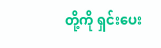တို့ကို ရှင်းပေး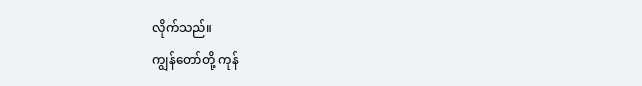လိုက်သည်။
ကျွန်တော်တို့ ကုန်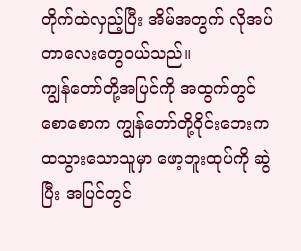တိုက်ထဲလှည့်ပြီး အိမ်အတွက် လိုအပ်တာလေးတွေဝယ်သည်။
ကျွန်တော်တို့အပြင်ကို အထွက်တွင် စောစောက ကျွန်တော်တို့ဝိုင်းဘေးကထသွားသောသူမှာ ဖော့ဘူးထုပ်ကို ဆွဲပြီး အပြင်တွင်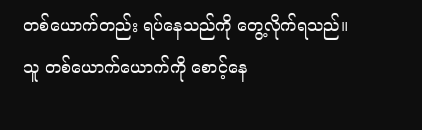တစ်ယောက်တည်း ရပ်နေသည်ကို တွေ့လိုက်ရသည်။
သူ တစ်ယောက်ယောက်ကို စောင့်နေ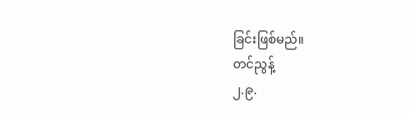ခြင်းဖြစ်မည်။
တင်ညွန့်
၂.၉.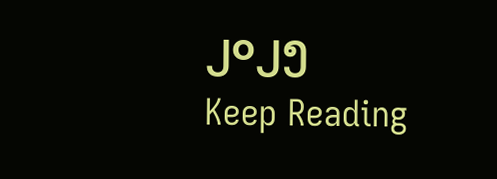၂၀၂၅
Keep Reading